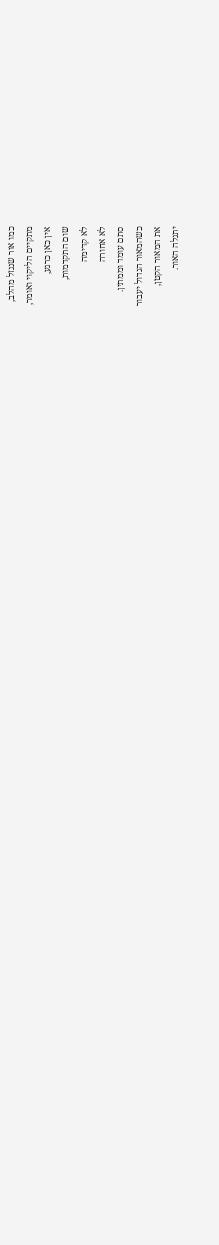כמו אור שנגזל מהלב,
מתקיים הליקוי ואומר,
אין כאן כרגע,
שום התקדמות,
לא קדימה
לא אחורה
סתם עומד וממתין.
כשהמאור הגדול יעבור
את המאור הקטן,
יתגלה האור.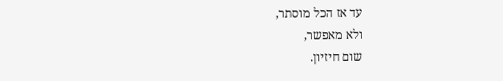עד אז הכל מוסתר,
ולא מאפשר,
שום חיזיון.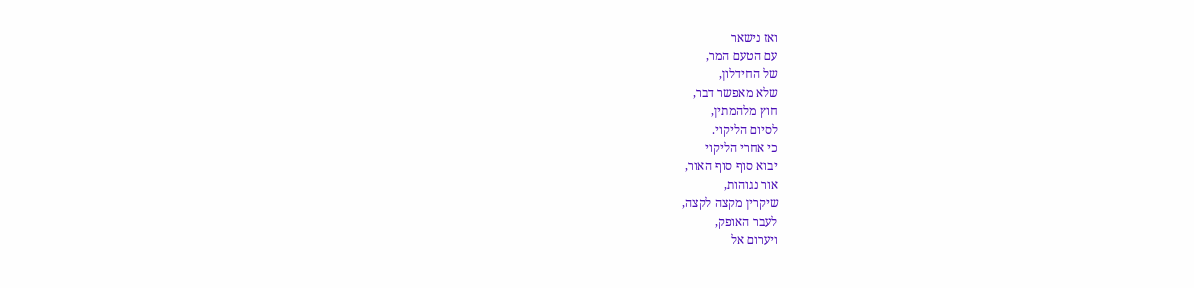ואז נישאר
עם הטעם המר,
של החידלון,
שלא מאפשר דבר,
חוץ מלהמתין,
לסיום הליקוי.
כי אחרי הליקוי
יבוא סוף סוף האור,
אור נגוהות,
שיקרין מקצה לקצה,
לעבר האופק,
ויערום אל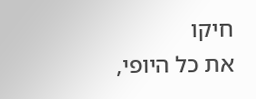חיקו
את כל היופי,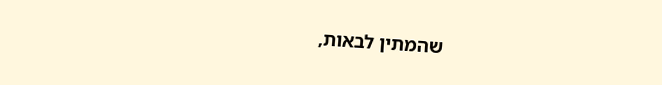שהמתין לבאות,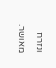ונזרח מאושר.